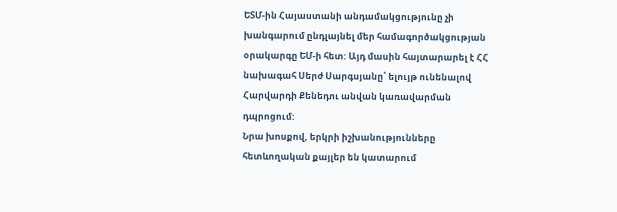ԵՏՄ-ին Հայաստանի անդամակցությունը չի խանգարում ընդլայնել մեր համագործակցության օրակարգը ԵՄ-ի հետ: Այդ մասին հայտարարել է ՀՀ նախագահ Սերժ Սարգսյանը՝ ելույթ ունենալով Հարվարդի Քենեդու անվան կառավարման դպրոցում:
Նրա խոսքով, երկրի իշխանությունները հետևողական քայլեր են կատարում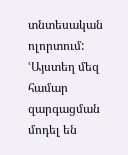տնտեսական ոլորտում: ՙԱյստեղ մեզ համար զարգացման մոդել են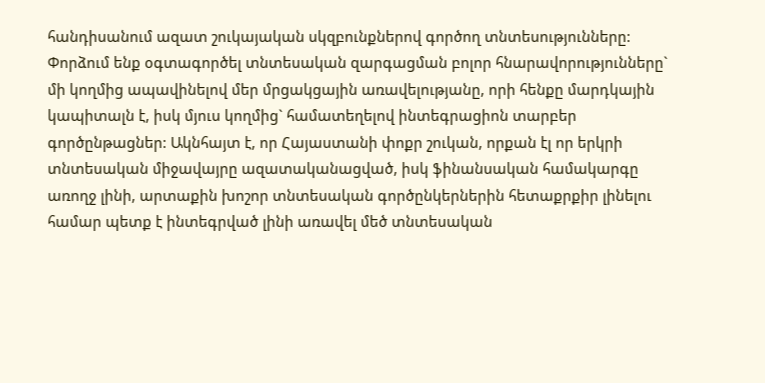հանդիսանում ազատ շուկայական սկզբունքներով գործող տնտեսությունները: Փորձում ենք օգտագործել տնտեսական զարգացման բոլոր հնարավորությունները` մի կողմից ապավինելով մեր մրցակցային առավելությանը, որի հենքը մարդկային կապիտալն է, իսկ մյուս կողմից` համատեղելով ինտեգրացիոն տարբեր գործընթացներ: Ակնհայտ է, որ Հայաստանի փոքր շուկան, որքան էլ որ երկրի տնտեսական միջավայրը ազատականացված, իսկ ֆինանսական համակարգը առողջ լինի, արտաքին խոշոր տնտեսական գործընկերներին հետաքրքիր լինելու համար պետք է ինտեգրված լինի առավել մեծ տնտեսական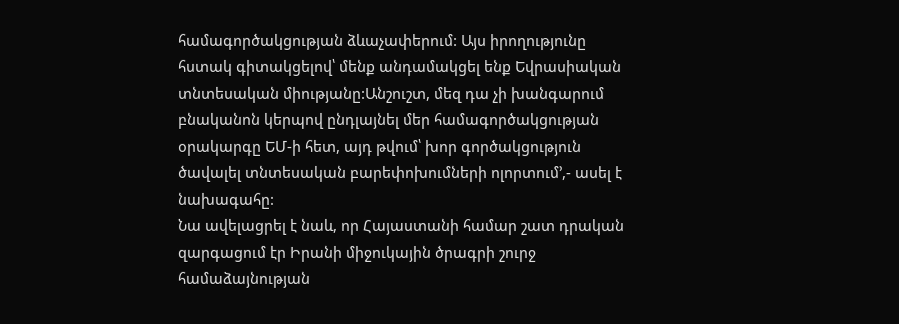համագործակցության ձևաչափերում: Այս իրողությունը հստակ գիտակցելով՝ մենք անդամակցել ենք Եվրասիական տնտեսական միությանը:Անշուշտ, մեզ դա չի խանգարում բնականոն կերպով ընդլայնել մեր համագործակցության օրակարգը ԵՄ-ի հետ, այդ թվում՝ խոր գործակցություն ծավալել տնտեսական բարեփոխումների ոլորտում՚,- ասել է նախագահը:
Նա ավելացրել է նաև, որ Հայաստանի համար շատ դրական զարգացում էր Իրանի միջուկային ծրագրի շուրջ համաձայնության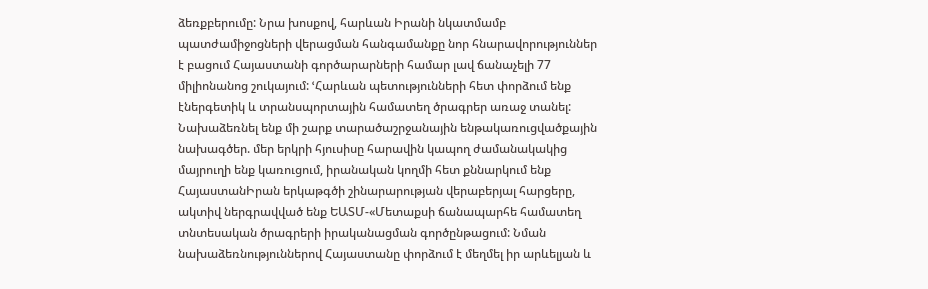ձեռքբերումը: Նրա խոսքով, հարևան Իրանի նկատմամբ պատժամիջոցների վերացման հանգամանքը նոր հնարավորություններ է բացում Հայաստանի գործարարների համար լավ ճանաչելի 77 միլիոնանոց շուկայում: ՙՀարևան պետությունների հետ փորձում ենք էներգետիկ և տրանսպորտային համատեղ ծրագրեր առաջ տանել: Նախաձեռնել ենք մի շարք տարածաշրջանային ենթակառուցվածքային նախագծեր. մեր երկրի հյուսիսը հարավին կապող ժամանակակից մայրուղի ենք կառուցում, իրանական կողմի հետ քննարկում ենք ՀայաստանԻրան երկաթգծի շինարարության վերաբերյալ հարցերը, ակտիվ ներգրավված ենք ԵԱՏՄ-«Մետաքսի ճանապարհե համատեղ տնտեսական ծրագրերի իրականացման գործընթացում: Նման նախաձեռնություններով Հայաստանը փորձում է մեղմել իր արևելյան և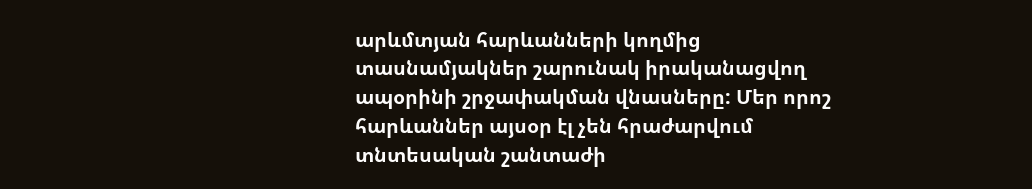արևմտյան հարևանների կողմից տասնամյակներ շարունակ իրականացվող ապօրինի շրջափակման վնասները: Մեր որոշ հարևաններ այսօր էլ չեն հրաժարվում տնտեսական շանտաժի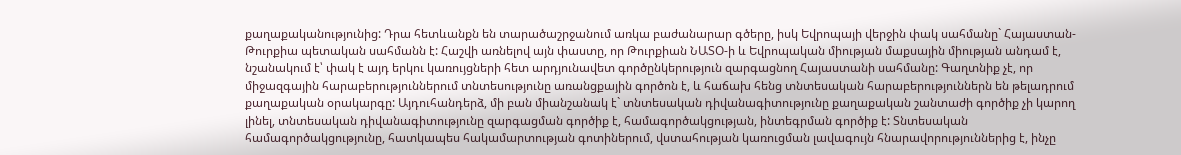քաղաքականությունից: Դրա հետևանքն են տարածաշրջանում առկա բաժանարար գծերը, իսկ Եվրոպայի վերջին փակ սահմանը` Հայաստան-Թուրքիա պետական սահմանն է: Հաշվի առնելով այն փաստը, որ Թուրքիան ՆԱՏՕ-ի և Եվրոպական միության մաքսային միության անդամ է, նշանակում է՝ փակ է այդ երկու կառույցների հետ արդյունավետ գործընկերություն զարգացնող Հայաստանի սահմանը: Գաղտնիք չէ, որ միջազգային հարաբերություններում տնտեսությունը առանցքային գործոն է, և հաճախ հենց տնտեսական հարաբերություններն են թելադրում քաղաքական օրակարգը: Այդուհանդերձ, մի բան միանշանակ է` տնտեսական դիվանագիտությունը քաղաքական շանտաժի գործիք չի կարող լինել, տնտեսական դիվանագիտությունը զարգացման գործիք է, համագործակցության, ինտեգրման գործիք է: Տնտեսական համագործակցությունը, հատկապես հակամարտության գոտիներում, վստահության կառուցման լավագույն հնարավորություններից է, ինչը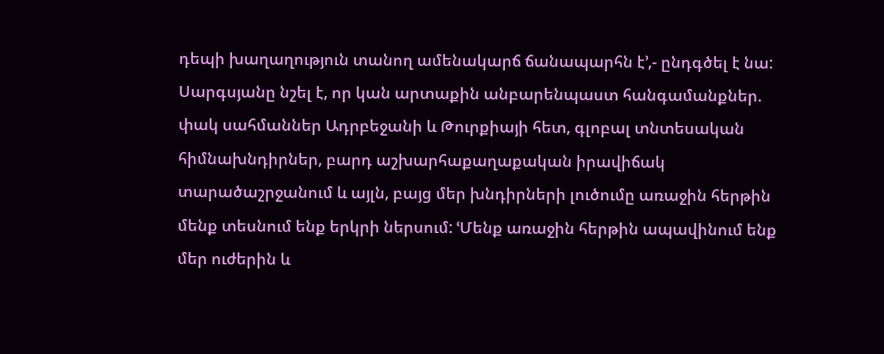դեպի խաղաղություն տանող ամենակարճ ճանապարհն է՚,- ընդգծել է նա:
Սարգսյանը նշել է, որ կան արտաքին անբարենպաստ հանգամանքներ. փակ սահմաններ Ադրբեջանի և Թուրքիայի հետ, գլոբալ տնտեսական հիմնախնդիրներ, բարդ աշխարհաքաղաքական իրավիճակ տարածաշրջանում և այլն, բայց մեր խնդիրների լուծումը առաջին հերթին մենք տեսնում ենք երկրի ներսում: ՙՄենք առաջին հերթին ապավինում ենք մեր ուժերին և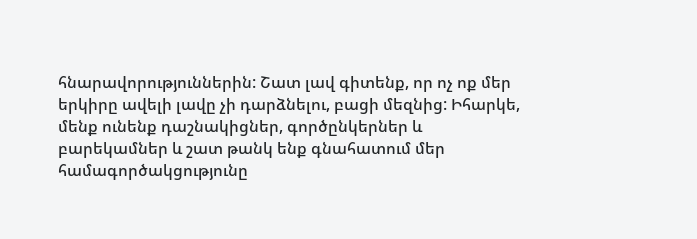հնարավորություններին: Շատ լավ գիտենք, որ ոչ ոք մեր երկիրը ավելի լավը չի դարձնելու, բացի մեզնից: Իհարկե, մենք ունենք դաշնակիցներ, գործընկերներ և բարեկամներ և շատ թանկ ենք գնահատում մեր համագործակցությունը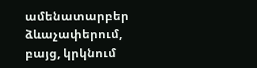ամենատարբեր ձևաչափերում, բայց, կրկնում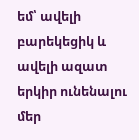եմ՝ ավելի բարեկեցիկ և ավելի ազատ երկիր ունենալու մեր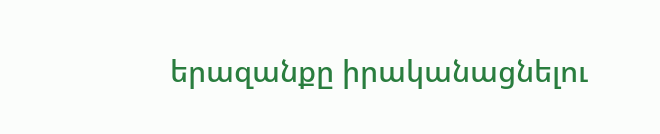երազանքը իրականացնելու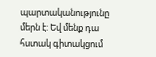պարտականությունը մերն է: Եվ մենք դա հստակ գիտակցում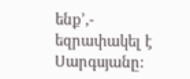ենք՚,- եզրափակել է Սարգսյանը: